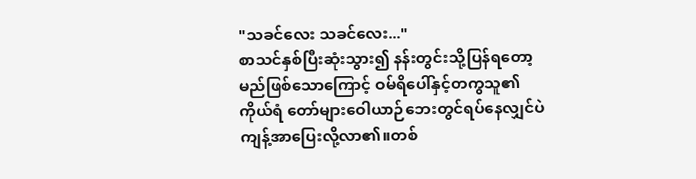"သခင်လေး သခင်လေး..."
စာသင်နှစ်ပြီးဆုံးသွား၍ နန်းတွင်းသို့ပြန်ရတော့မည်ဖြစ်သောကြောင့် ဝမ်ရိပေါ်နှင့်တကွသူ၏ကိုယ်ရံ တော်များဝေါယာဉ်ဘေးတွင်ရပ်နေလျှင်ပဲ ကျန့်အာပြေးလို့လာ၏။တစ်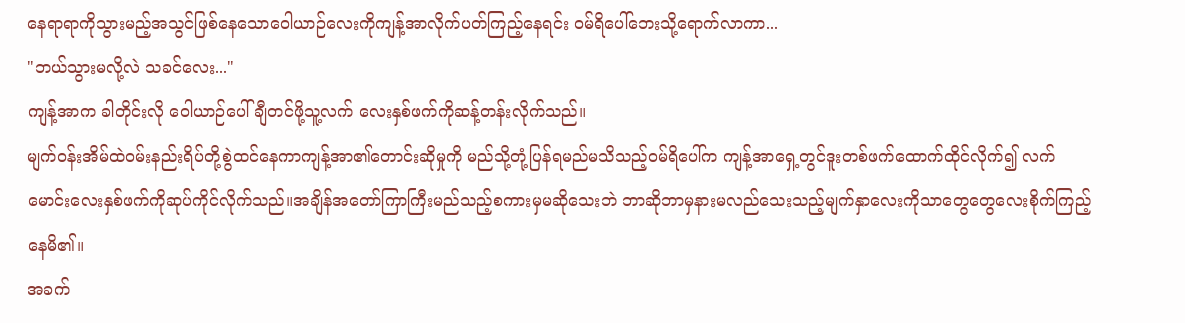နေရာရာကိုသွားမည့်အသွင်ဖြစ်နေသောဝေါယာဉ်လေးကိုကျန့်အာလိုက်ပတ်ကြည့်နေရင်း ဝမ်ရိပေါ်ဘေးသို့ရောက်လာကာ...
"ဘယ်သွားမလို့လဲ သခင်လေး..."
ကျန့်အာက ခါတိုင်းလို ဝေါယာဉ်ပေါ်ချီတင်ဖို့သူ့လက် လေးနှစ်ဖက်ကိုဆန့်တန်းလိုက်သည်။
မျက်ဝန်းအိမ်ထဲဝမ်းနည်းရိပ်တို့စွဲထင်နေကာကျန့်အာ၏တောင်းဆိုမှုကို မည်သို့တုံ့ပြန်ရမည်မသိသည့်ဝမ်ရိပေါ်က ကျန့်အာရှေ့တွင်ဒူးတစ်ဖက်ထောက်ထိုင်လိုက်၍ လက်မောင်းလေးနှစ်ဖက်ကိုဆုပ်ကိုင်လိုက်သည်။အချိန်အတော်ကြာကြီးမည်သည့်စကားမှမဆိုသေးဘဲ ဘာဆိုဘာမှနားမလည်သေးသည့်မျက်နှာလေးကိုသာတွေတွေလေးစိုက်ကြည့်နေမိ၏။
အခက်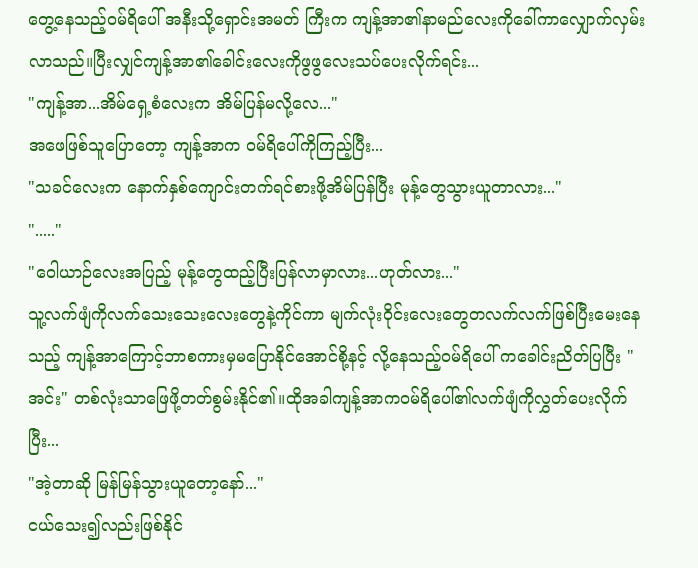တွေ့နေသည့်ဝမ်ရိပေါ် အနီးသို့ရှောင်းအမတ် ကြီးက ကျန့်အာ၏နာမည်လေးကိုခေါ်ကာလျှောက်လှမ်းလာသည်။ပြီးလျှင်ကျန့်အာ၏ခေါင်းလေးကိုဖွဖွလေးသပ်ပေးလိုက်ရင်း...
"ကျန့်အာ...အိမ်ရှေ့စံလေးက အိမ်ပြန်မလို့လေ..."
အဖေဖြစ်သူပြောတော့ ကျန့်အာက ဝမ်ရိပေါ်ကိုကြည့်ပြီး...
"သခင်လေးက နောက်နှစ်ကျောင်းတက်ရင်စားဖို့အိမ်ပြန်ပြီး မုန့်တွေသွားယူတာလား..."
"....."
"ဝေါယာဉ်လေးအပြည့် မုန့်တွေထည့်ပြီးပြန်လာမှာလား...ဟုတ်လား..."
သူ့လက်ဖျံကိုလက်သေးသေးလေးတွေနဲ့ကိုင်ကာ မျက်လုံးဝိုင်းလေးတွေတလက်လက်ဖြစ်ပြီးမေးနေသည့် ကျန့်အာကြောင့်ဘာစကားမှမပြောနိုင်အောင်စို့နင့် လို့နေသည့်ဝမ်ရိပေါ် ကခေါင်းညိတ်ပြပြီး "အင်း" တစ်လုံးသာဖြေဖို့တတ်စွမ်းနိုင်၏။ထိုအခါကျန့်အာကဝမ်ရိပေါ်၏လက်ဖျံကိုလွှတ်ပေးလိုက်ပြီး...
"အဲ့တာဆို မြန်မြန်သွားယူတော့နော်..."
ငယ်သေး၍လည်းဖြစ်နိုင်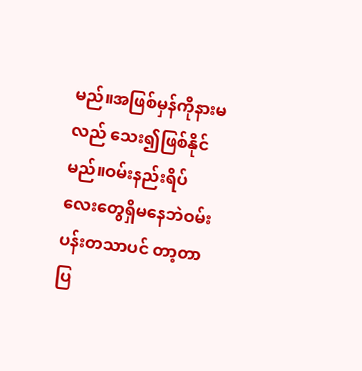မည်။အဖြစ်မှန်ကိုနားမလည် သေး၍ဖြစ်နိုင်မည်။ဝမ်းနည်းရိပ်လေးတွေရှိမနေဘဲဝမ်းပန်းတသာပင် တာ့တာပြ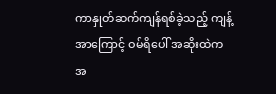ကာနှုတ်ဆက်ကျန်ရစ်ခဲ့သည့် ကျန့်အာကြောင့် ဝမ်ရိပေါ် အဆိုးထဲကအ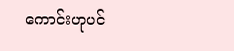ကောင်းဟုပင်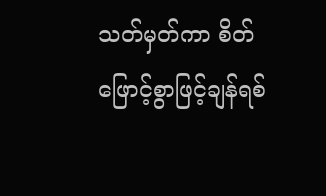သတ်မှတ်ကာ စိတ်ဖြောင့်စွာဖြင့်ချန်ရစ်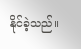နိုင်ခဲ့သည်။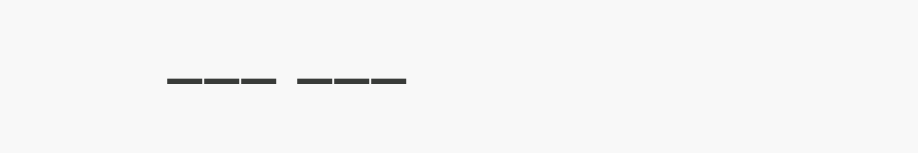___ ___